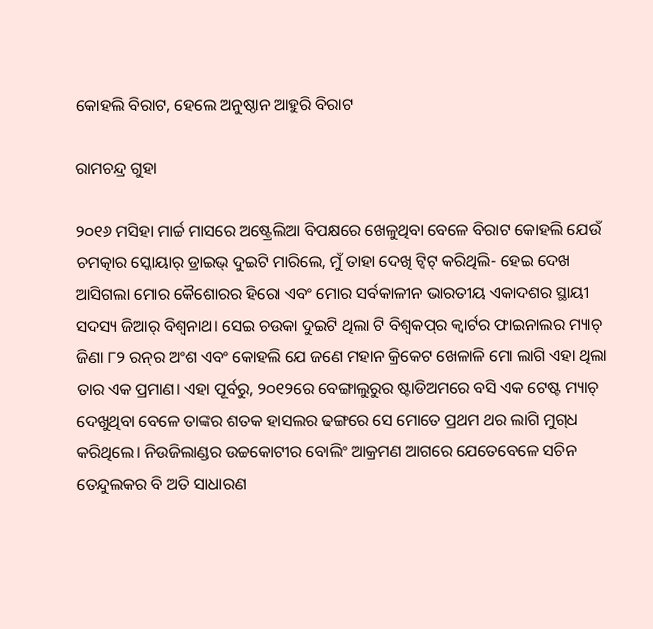କୋହଲି ବିରାଟ, ହେଲେ ଅନୁଷ୍ଠାନ ଆହୁରି ବିରାଟ

ରାମଚନ୍ଦ୍ର ଗୁହା

୨୦୧୬ ମସିହା ମାର୍ଚ୍ଚ ମାସରେ ଅଷ୍ଟ୍ରେଲିଆ ବିପକ୍ଷରେ ଖେଳୁଥିବା ବେଳେ ବିରାଟ କୋହଲି ଯେଉଁ ଚମତ୍କାର ସ୍କୋୟାର୍‌ ଡ୍ରାଇଭ୍‌ ଦୁଇଟି ମାରିଲେ, ମୁଁ ତାହା ଦେଖି ଟ୍ଵିଟ୍‌ କରିଥିଲି- ହେଇ ଦେଖ ଆସିଗଲା ମୋର କୈଶୋରର ହିରୋ ଏବଂ ମୋର ସର୍ବକାଳୀନ ଭାରତୀୟ ଏକାଦଶର ସ୍ଥାୟୀ ସଦସ୍ୟ ଜିଆର୍‌ ବିଶ୍ୱନାଥ। ସେଇ ଚଉକା ଦୁଇଟି ଥିଲା ଟି ବିଶ୍ୱକପ୍‌ର କ୍ୱାର୍ଟର ଫାଇନାଲର ମ୍ୟାଚ୍‌ ଜିଣା ୮୨ ରନ୍‌ର ଅଂଶ ଏବଂ କୋହଲି ଯେ ଜଣେ ମହାନ କ୍ରିକେଟ ଖେଳାଳି ମୋ ଲାଗି ଏହା ଥିଲା ତାର ଏକ ପ୍ରମାଣ। ଏହା ପୂର୍ବରୁ, ୨୦୧୨ରେ ବେଙ୍ଗାଲୁରୁର ଷ୍ଟାଡିଅମରେ ବସି ଏକ ଟେଷ୍ଟ ମ୍ୟାଚ୍‌ ଦେଖୁଥିବା ବେଳେ ତାଙ୍କର ଶତକ ହାସଲର ଢଙ୍ଗରେ ସେ ମୋତେ ପ୍ରଥମ ଥର ଲାଗି ମୁଗ୍‌ଧ କରିଥିଲେ। ନିଉଜିଲାଣ୍ଡର ଉଚ୍ଚକୋଟୀର ବୋଲିଂ ଆକ୍ରମଣ ଆଗରେ ଯେତେବେଳେ ସଚିନ ତେନ୍ଦୁଲକର ବି ଅତି ସାଧାରଣ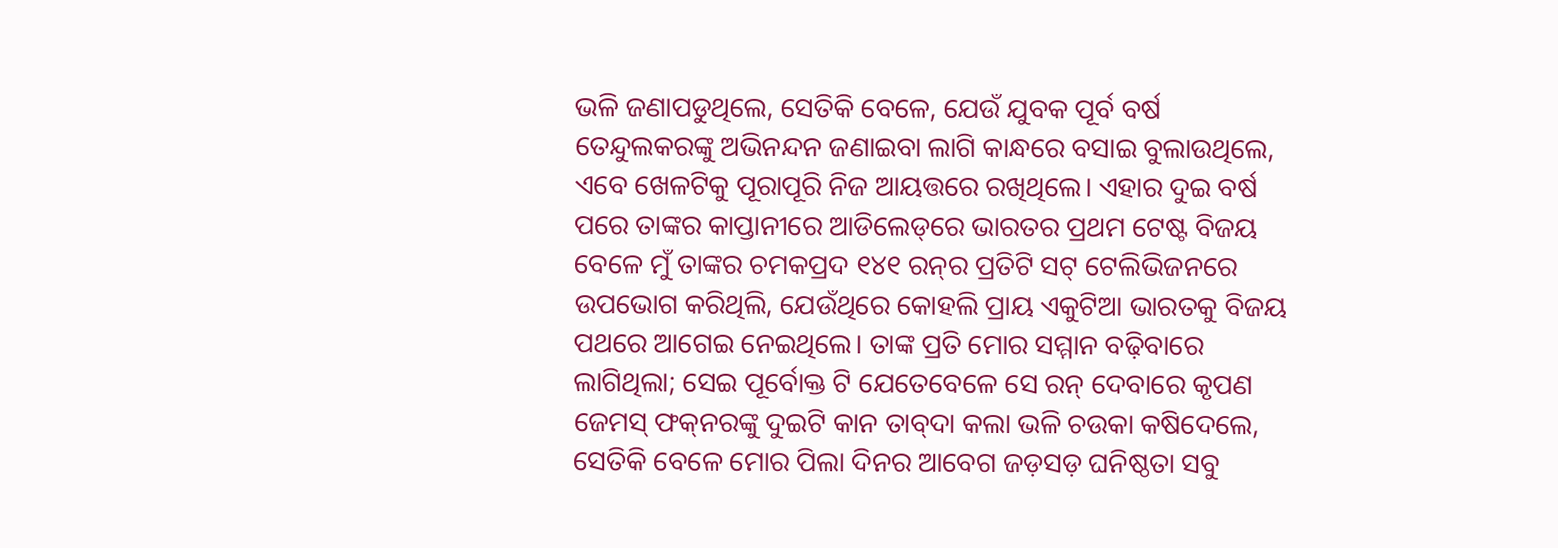ଭଳି ଜଣାପଡୁଥିଲେ, ସେତିକି ବେଳେ, ଯେଉଁ ଯୁବକ ପୂର୍ବ ବର୍ଷ ତେନ୍ଦୁଲକରଙ୍କୁ ଅଭିନନ୍ଦନ ଜଣାଇବା ଲାଗି କାନ୍ଧରେ ବସାଇ ବୁଲାଉଥିଲେ, ଏବେ ଖେଳଟିକୁ ପୂରାପୂରି ନିଜ ଆୟତ୍ତରେ ରଖିଥିଲେ। ଏହାର ଦୁଇ ବର୍ଷ ପରେ ତାଙ୍କର କାପ୍ତାନୀରେ ଆଡିଲେଡ୍‌ରେ ଭାରତର ପ୍ରଥମ ଟେଷ୍ଟ ବିଜୟ ବେଳେ ମୁଁ ତାଙ୍କର ଚମକପ୍ରଦ ୧୪୧ ରନ୍‌ର ପ୍ରତିଟି ସଟ୍‌ ଟେଲିଭିଜନରେ ଉପଭୋଗ କରିଥିଲି, ଯେଉଁଥିରେ କୋହଲି ପ୍ରାୟ ଏକୁଟିଆ ଭାରତକୁ ବିଜୟ ପଥରେ ଆଗେଇ ନେଇଥିଲେ। ତାଙ୍କ ପ୍ରତି ମୋର ସମ୍ମାନ ବଢ଼ିବାରେ ଲାଗିଥିଲା; ସେଇ ପୂର୍ବୋକ୍ତ ଟି ଯେତେବେଳେ ସେ ରନ୍‌ ଦେବାରେ କୃପଣ ଜେମସ୍‌ ଫକ୍‌ନରଙ୍କୁ ଦୁଇଟି କାନ ତାବ୍‌ଦା କଲା ଭଳି ଚଉକା କଷିଦେଲେ, ସେତିକି ବେଳେ ମୋର ପିଲା ଦିନର ଆବେଗ ଜଡ଼ସଡ଼ ଘନିଷ୍ଠତା ସବୁ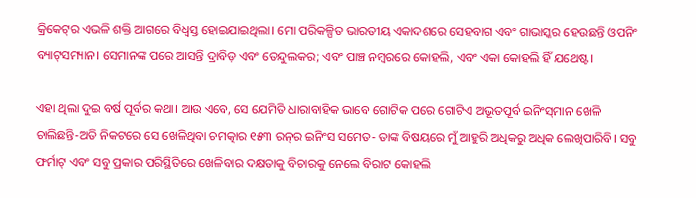କ୍ରିକେଟ୍‌ର ଏଭଳି ଶକ୍ତି ଆଗରେ ବିଧ୍ୱସ୍ତ ହୋଇଯାଇଥିଲା। ମୋ ପରିକଳ୍ପିତ ଭାରତୀୟ ଏକାଦଶରେ ସେହବାଗ ଏବଂ ଗାଭାସ୍କର ହେଉଛନ୍ତି ଓପନିଂ ବ୍ୟାଟ୍‌ସମ୍ୟାନ। ସେମାନଙ୍କ ପରେ ଆସନ୍ତି ଦ୍ରାବିଡ଼ ଏବଂ ତେନ୍ଦୁଲକର; ଏବଂ ପାଞ୍ଚ ନମ୍ବରରେ କୋହଲି, ଏବଂ ଏକା କୋହଲି ହିଁ ଯଥେଷ୍ଟ।

ଏହା ଥିଲା ଦୁଇ ବର୍ଷ ପୂର୍ବର କଥା। ଆଉ ଏବେ, ସେ ଯେମିତି ଧାରାବାହିକ ଭାବେ ଗୋଟିକ ପରେ ଗୋଟିଏ ଅଭୂତପୂର୍ବ ଇନିଂସ୍‌ମାନ ଖେଳି ଚାଲିଛନ୍ତି-ଅତି ନିକଟରେ ସେ ଖେଳିଥିବା ଚମତ୍କାର ୧୫୩ ରନ୍‌ର ଇନିଂସ ସମେତ- ତାଙ୍କ ବିଷୟରେ ମୁଁ ଆହୁରି ଅଧିକରୁ ଅଧିକ ଲେଖିପାରିବି। ସବୁ ଫର୍ମାଟ୍‌ ଏବଂ ସବୁ ପ୍ରକାର ପରିସ୍ଥିତିରେ ଖେଳିବାର ଦକ୍ଷତାକୁ ବିଚାରକୁ ନେଲେ ବିରାଟ କୋହଲି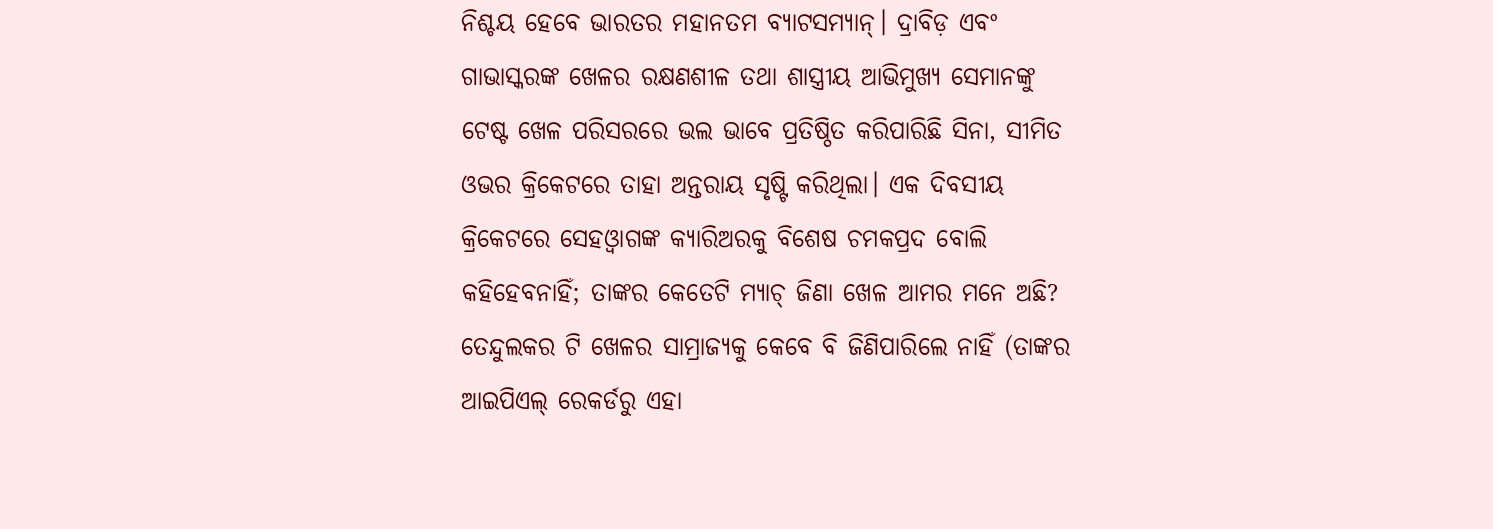ନିଶ୍ଚୟ ହେବେ ଭାରତର ମହାନତମ ବ୍ୟାଟସମ୍ୟାନ୍‌। ଦ୍ରାବିଡ଼ ଏବଂ ଗାଭାସ୍କରଙ୍କ ଖେଳର ରକ୍ଷଣଶୀଳ ତଥା ଶାସ୍ତ୍ରୀୟ ଆଭିମୁଖ୍ୟ ସେମାନଙ୍କୁ ଟେଷ୍ଟ ଖେଳ ପରିସରରେ ଭଲ ଭାବେ ପ୍ରତିଷ୍ଠିତ କରିପାରିଛି ସିନା, ସୀମିତ ଓଭର କ୍ରିକେଟରେ ତାହା ଅନ୍ତରାୟ ସୃଷ୍ଟି କରିଥିଲା। ଏକ ଦିବସୀୟ କ୍ରିକେଟରେ ସେହଓ୍ଵାଗଙ୍କ କ୍ୟାରିଅରକୁ ବିଶେଷ ଚମକପ୍ରଦ ବୋଲି କହିହେବନାହିଁ; ତାଙ୍କର କେତେଟି ମ୍ୟାଚ୍‌ ଜିଣା ଖେଳ ଆମର ମନେ ଅଛି? ତେନ୍ଦୁଲକର ଟି ଖେଳର ସାମ୍ରାଜ୍ୟକୁ କେବେ ବି ଜିଣିପାରିଲେ ନାହିଁ (ତାଙ୍କର ଆଇପିଏଲ୍‌ ରେକର୍ଡରୁ ଏହା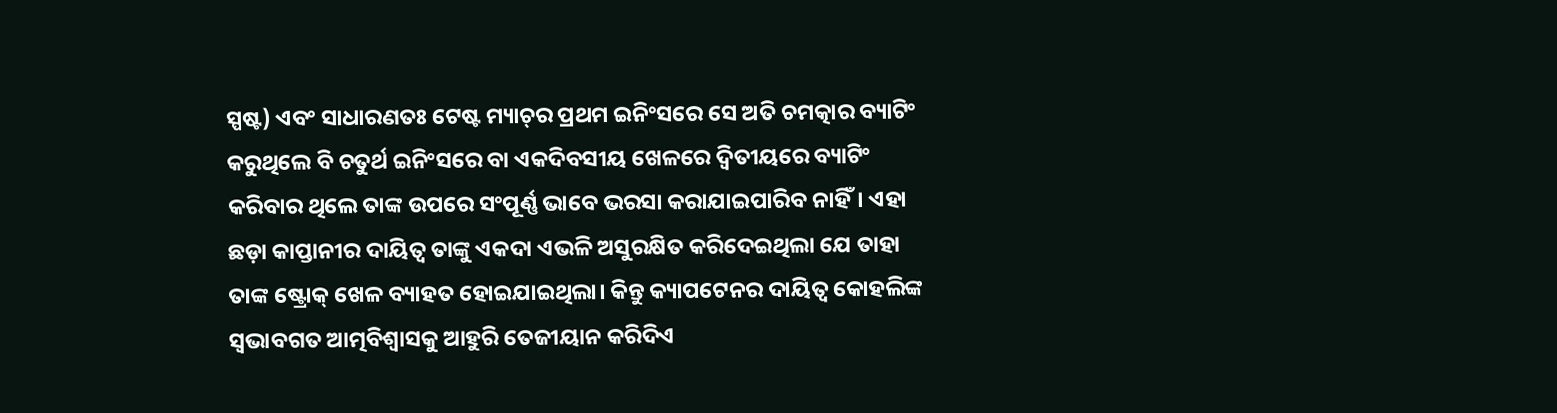ସ୍ପଷ୍ଟ) ଏବଂ ସାଧାରଣତଃ ଟେଷ୍ଟ ମ୍ୟାଚ୍‌ର ପ୍ରଥମ ଇନିଂସରେ ସେ ଅତି ଚମତ୍କାର ବ୍ୟାଟିଂ କରୁଥିଲେ ବି ଚତୁର୍ଥ ଇନିଂସରେ ବା ଏକଦିବସୀୟ ଖେଳରେ ଦ୍ୱିତୀୟରେ ବ୍ୟାଟିଂ କରିବାର ଥିଲେ ତାଙ୍କ ଉପରେ ସଂପୂର୍ଣ୍ଣ ଭାବେ ଭରସା କରାଯାଇପାରିବ ନାହିଁ। ଏହା ଛଡ଼ା କାପ୍ତାନୀର ଦାୟିତ୍ୱ ତାଙ୍କୁ ଏକଦା ଏଭଳି ଅସୁରକ୍ଷିତ କରିଦେଇଥିଲା ଯେ ତାହା ତାଙ୍କ ଷ୍ଟ୍ରୋକ୍‌ ଖେଳ ବ୍ୟାହତ ହୋଇଯାଇଥିଲା। କିନ୍ତୁ କ୍ୟାପଟେନର ଦାୟିତ୍ୱ କୋହଲିଙ୍କ ସ୍ୱଭାବଗତ ଆତ୍ମବିଶ୍ୱାସକୁ ଆହୁରି ତେଜୀୟାନ କରିଦିଏ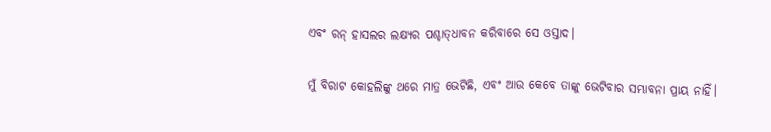ଏବଂ ରନ୍‌ ହାସଲର ଲକ୍ଷ୍ୟର ପଶ୍ଚାତ୍‌ଧାବନ କରିବାରେ ସେ ଓସ୍ତାଦ।

ମୁଁ ବିରାଟ କୋହଲିଙ୍କୁ ଥରେ ମାତ୍ର ଭେଟିଛି, ଏବଂ ଆଉ କେବେ ତାଙ୍କୁ ଭେଟିବାର ସମ୍ଭାବନା ପ୍ରାୟ ନାହିଁ।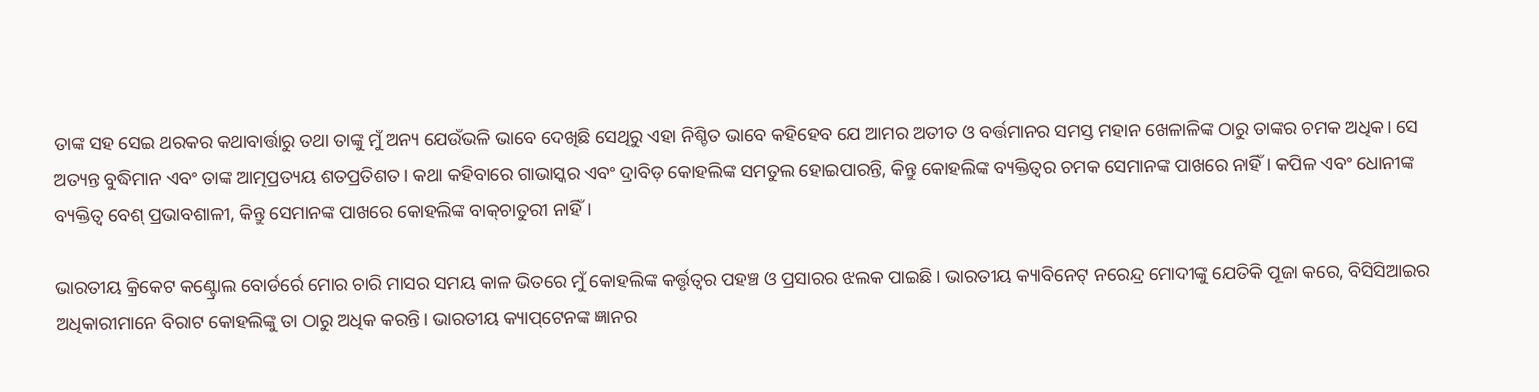ତାଙ୍କ ସହ ସେଇ ଥରକର କଥାବାର୍ତ୍ତାରୁ ତଥା ତାଙ୍କୁ ମୁଁ ଅନ୍ୟ ଯେଉଁଭଳି ଭାବେ ଦେଖିଛି ସେଥିରୁ ଏହା ନିଶ୍ଚିତ ଭାବେ କହିହେବ ଯେ ଆମର ଅତୀତ ଓ ବର୍ତ୍ତମାନର ସମସ୍ତ ମହାନ ଖେଳାଳିଙ୍କ ଠାରୁ ତାଙ୍କର ଚମକ ଅଧିକ। ସେ ଅତ୍ୟନ୍ତ ବୁଦ୍ଧିମାନ ଏବଂ ତାଙ୍କ ଆତ୍ମପ୍ରତ୍ୟୟ ଶତପ୍ରତିଶତ। କଥା କହିବାରେ ଗାଭାସ୍କର ଏବଂ ଦ୍ରାବିଡ଼ କୋହଲିଙ୍କ ସମତୁଲ ହୋଇପାରନ୍ତି, କିନ୍ତୁ କୋହଲିଙ୍କ ବ୍ୟକ୍ତିତ୍ୱର ଚମକ ସେମାନଙ୍କ ପାଖରେ ନାହିଁ। କପିଳ ଏବଂ ଧୋନୀଙ୍କ ବ୍ୟକ୍ତିତ୍ୱ ବେଶ୍‌ ପ୍ରଭାବଶାଳୀ, କିନ୍ତୁ ସେମାନଙ୍କ ପାଖରେ କୋହଲିଙ୍କ ବାକ୍‌ଚାତୁରୀ ନାହିଁ।

ଭାରତୀୟ କ୍ରିକେଟ କଣ୍ଟ୍ରୋଲ ବୋର୍ଡର୍ରେ ମୋର ଚାରି ମାସର ସମୟ କାଳ ଭିତରେ ମୁଁ କୋହଲିଙ୍କ କର୍ତ୍ତୃତ୍ୱର ପହଞ୍ଚ ଓ ପ୍ରସାରର ଝଲକ ପାଇଛି। ଭାରତୀୟ କ୍ୟାବିନେଟ୍‌ ନରେନ୍ଦ୍ର ମୋଦୀଙ୍କୁ ଯେତିକି ପୂଜା କରେ, ବିସିସିଆଇର ଅଧିକାରୀମାନେ ବିରାଟ କୋହଲିଙ୍କୁ ତା ଠାରୁ ଅଧିକ କରନ୍ତି। ଭାରତୀୟ କ୍ୟାପ୍‌ଟେନଙ୍କ ଜ୍ଞାନର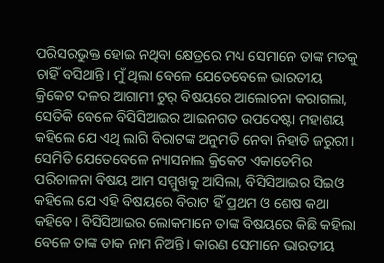ପରିସରଭୁକ୍ତ ହୋଇ ନଥିବା କ୍ଷେତ୍ରରେ ମଧ୍ୟ ସେମାନେ ତାଙ୍କ ମତକୁ ଚାହିଁ ବସିଥାନ୍ତି। ମୁଁ ଥିଲା ବେଳେ ଯେତେବେଳେ ଭାରତୀୟ କ୍ରିକେଟ ଦଳର ଆଗାମୀ ଟୁର୍‌ ବିଷୟରେ ଆଲୋଚନା କରାଗଲା, ସେତିକି ବେଳେ ବିସିସିଆଇର ଆଇନଗତ ଉପଦେଷ୍ଟା ମହାଶୟ କହିଲେ ଯେ ଏଥି ଲାଗି ବିରାଟଙ୍କ ଅନୁମତି ନେବା ନିହାତି ଜରୁରୀ। ସେମିତି ଯେତେବେଳେ ନ୍ୟାସନାଲ କ୍ରିକେଟ ଏକାଡେମିର ପରିଚାଳନା ବିଷୟ ଆମ ସମ୍ମୁଖକୁ ଆସିଲା, ବିସିସିଆଇର ସିଇଓ କହିଲେ ଯେ ଏହି ବିଷୟରେ ବିରାଟ ହିଁ ପ୍ରଥମ ଓ ଶେଷ କଥା କହିବେ। ବିସିସିଆଇର ଲୋକମାନେ ତାଙ୍କ ବିଷୟରେ କିଛି କହିଲା ବେଳେ ତାଙ୍କ ଡାକ ନାମ ନିଅନ୍ତି। କାରଣ ସେମାନେ ଭାରତୀୟ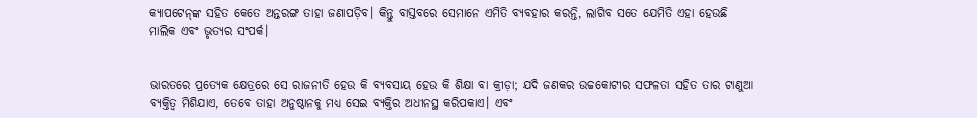କ୍ୟାପଟେନ୍‌ଙ୍କ ସହିତ କେତେ ଅନ୍ତରଙ୍ଗ ତାହା ଜଣାପଡ଼ିବ। କିନ୍ତୁ ବାସ୍ତବରେ ସେମାନେ ଏମିତି ବ୍ୟବହାର କରନ୍ତି, ଲାଗିବ ସତେ ଯେମିତି ଏହା ହେଉଛି ମାଲିକ ଏବଂ ଭୃତ୍ୟର ସଂପର୍କ।


ଭାରତରେ ପ୍ରତ୍ୟେକ କ୍ଷେତ୍ରରେ ସେ ରାଜନୀତି ହେଉ କି ବ୍ୟବସାୟ ହେଉ କି ଶିକ୍ଷା ବା କ୍ରୀଡ଼ା; ଯଦି ଜଣକର ଉଚ୍ଚକୋଟୀର ସଫଳତା ସହିତ ତାର ଟାଣୁଆ ବ୍ୟକ୍ତିତ୍ୱ ମିଶିଯାଏ, ତେବେ ତାହା ଅନୁଷ୍ଠାନକୁ ମଧ୍ୟ ସେଇ ବ୍ୟକ୍ତିର ଅଧୀନସ୍ଥ କରିପକାଏ। ଏବଂ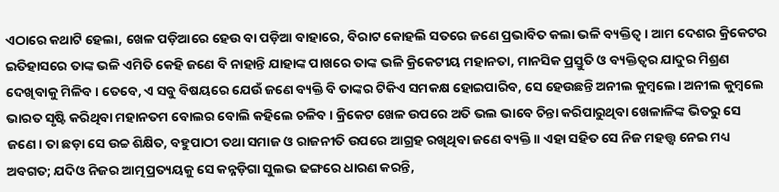ଏଠାରେ କଥାଟି ହେଲା, ଖେଳ ପଡ଼ିଆରେ ହେଉ ବା ପଡ଼ିଆ ବାହାରେ, ବିରାଟ କୋହଲି ସତରେ ଜଣେ ପ୍ରଭାବିତ କଲା ଭଳି ବ୍ୟକ୍ତିତ୍ୱ। ଆମ ଦେଶର କ୍ରିକେଟର ଇତିହାସରେ ତାଙ୍କ ଭଳି ଏମିତି କେହି ଜଣେ ବି ନାହାନ୍ତି ଯାହାଙ୍କ ପାଖରେ ତାଙ୍କ ଭଳି କ୍ରିକେଟୀୟ ମହାନତା, ମାନସିକ ପ୍ରସ୍ତୁତି ଓ ବ୍ୟକ୍ତିତ୍ୱର ଯାଦୁର ମିଶ୍ରଣ ଦେଖିବାକୁ ମିଳିବ। ତେବେ, ଏ ସବୁ ବିଷୟରେ ଯେଉଁ ଜଣେ ବ୍ୟକ୍ତି ବି ତାଙ୍କର ଟିକିଏ ସମକକ୍ଷ ହୋଇପାରିବ, ସେ ହେଉଛନ୍ତି ଅନୀଲ କୁମ୍ବଲେ। ଅନୀଲ କୁମ୍ବଲେ ଭାରତ ସୃଷ୍ଟି କରିଥିବା ମହାନତମ ବୋଲର ବୋଲି କହିଲେ ଚଳିବ। କ୍ରିକେଟ ଖେଳ ଉପରେ ଅତି ଭଲ ଭାବେ ଚିନ୍ତା କରିପାରୁଥିବା ଖେଳାଳିଙ୍କ ଭିତରୁ ସେ ଜଣେ। ତା ଛଡ଼ା ସେ ଉଚ୍ଚ ଶିକ୍ଷିତ, ବହୁପାଠୀ ତଥା ସମାଜ ଓ ରାଜନୀତି ଉପରେ ଆଗ୍ରହ ରଖିଥିବା ଜଣେ ବ୍ୟକ୍ତି।। ଏହା ସହିତ ସେ ନିଜ ମହତ୍ତ୍ୱ ନେଇ ମଧ୍ୟ ଅବଗତ; ଯଦିଓ ନିଜର ଆତ୍ମପ୍ରତ୍ୟୟକୁ ସେ କନ୍ନଡ଼ିଗା ସୁଲଭ ଢଙ୍ଗରେ ଧାରଣ କରନ୍ତି,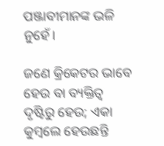ପଞ୍ଜାବୀମାନଙ୍କ ଭଳି ନୁହେଁ।

ଜଣେ କ୍ରିକେଟର ଭାବେ ହେଉ ବା ବ୍ୟକ୍ତିତ୍ୱ ଦୃଷ୍ଟିରୁ ହେଉ; ଏକା କୁମ୍ବଲେ ହେଉଛନ୍ତି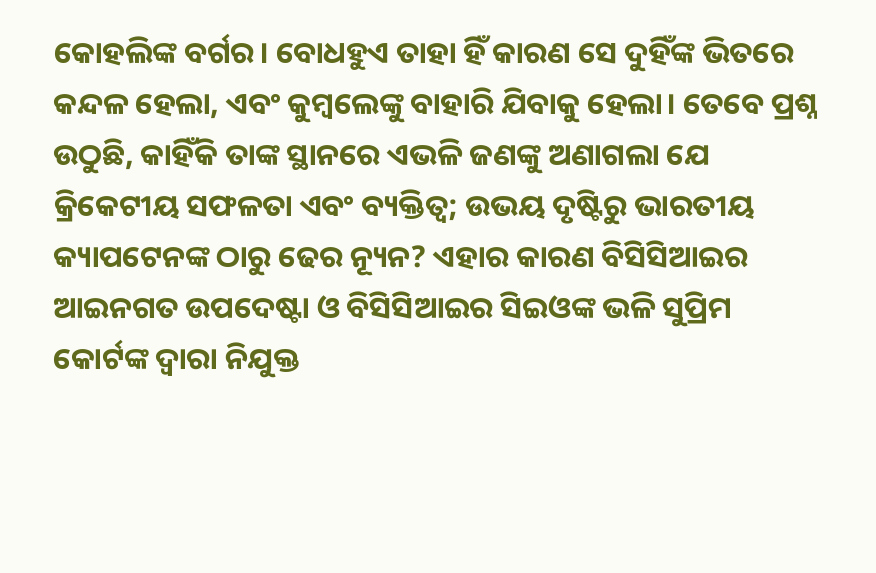କୋହଲିଙ୍କ ବର୍ଗର। ବୋଧହୁଏ ତାହା ହିଁ କାରଣ ସେ ଦୁହିଁଙ୍କ ଭିତରେ କନ୍ଦଳ ହେଲା, ଏବଂ କୁମ୍ବଲେଙ୍କୁ ବାହାରି ଯିବାକୁ ହେଲା। ତେବେ ପ୍ରଶ୍ନ ଉଠୁଛି, କାହିଁକି ତାଙ୍କ ସ୍ଥାନରେ ଏଭଳି ଜଣଙ୍କୁ ଅଣାଗଲା ଯେ କ୍ରିକେଟୀୟ ସଫଳତା ଏବଂ ବ୍ୟକ୍ତିତ୍ୱ; ଉଭୟ ଦୃଷ୍ଟିରୁ ଭାରତୀୟ କ୍ୟାପଟେନଙ୍କ ଠାରୁ ଢେର ନ୍ୟୂନ? ଏହାର କାରଣ ବିସିସିଆଇର ଆଇନଗତ ଉପଦେଷ୍ଟା ଓ ବିସିସିଆଇର ସିଇଓଙ୍କ ଭଳି ସୁପ୍ରିମ କୋର୍ଟଙ୍କ ଦ୍ୱାରା ନିଯୁକ୍ତ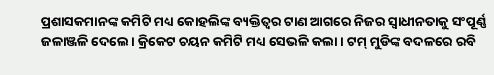ପ୍ରଶାସକମାନଙ୍କ କମିଟି ମଧ୍ୟ କୋହଲିଙ୍କ ବ୍ୟକ୍ତିତ୍ୱର ଟାଣ ଆଗରେ ନିଜର ସ୍ୱାଧୀନତାକୁ ସଂପୂର୍ଣ୍ଣ ଜଳାଞ୍ଜଳି ଦେଲେ। କ୍ରିକେଟ ଚୟନ କମିଟି ମଧ୍ୟ ସେଭଳି କଲା। ଟମ୍‌ ମୁଡିଙ୍କ ବଦଳରେ ରବି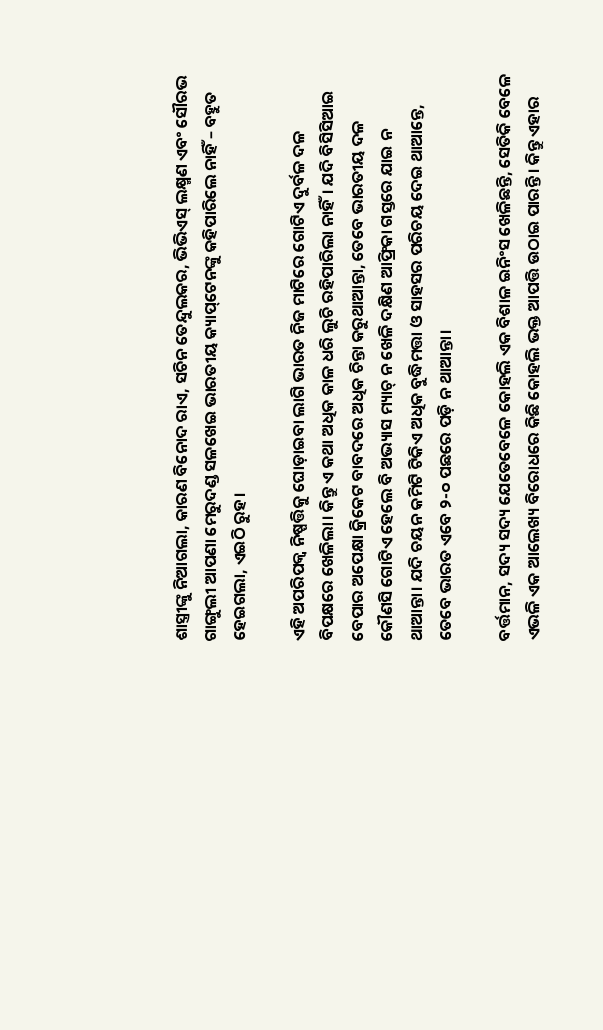ଶାସ୍ତ୍ରୀଙ୍କୁ ନିଆଗଲା, କାରଣ ବିନୋଦ ରାଏ, ସଚିନ ତେନ୍ଦୁଲକର, ଭିଭିଏସ୍‌ ଲକ୍ଷ୍ମଣ ଏବଂ ସୌରଭ ଗାଙ୍ଗୁଲୀ ଆପଣା ମେରୁଦଣ୍ଡ ସଳଖେଇ ଭାରତୀୟ କ୍ୟାପ୍‌ଟେନଙ୍କୁ କହିପାରିଲେ ନାହିଁ – ବହୁତ ହେଇଗଲା, ଏଇଠି ରୁହ।

ଏହି ଅପରିପକ୍ୱ ନିଷ୍ପତ୍ତିକୁ ଘୋଡ଼ାଇବା ଲାଗି ଭାରତ ନିଜ ମାଟିରେ ଗୋଟିଏ ଦୁର୍ବଳ ଦଳ ବିପକ୍ଷରେ ଖେଳିଲା। କିନ୍ତୁ ଏ କଥା ଅଧିକ କାଳ ଧରି ଲୁଚି ରହିପାରିଲା ନାହିଁ। ଯଦି ବିସିସିଆଇ ବେପାର ଅପେକ୍ଷା କ୍ରିକେଟ ବାବଦରେ ଅଧିକ ଚିନ୍ତା କରୁଥାଆନ୍ତା, ତେବେ ଭାରତୀୟ ଦଳ କୌଣସି ଗୋଟିଏ ହେଲେ ବି ଅଭ୍ୟାସ ମ୍ୟାଚ୍‌ ନ ଖେଳି ଦକ୍ଷିଣ ଆଫ୍ରିକା ଗସ୍ତରେ ଯାଇ ନ ଥାଆନ୍ତା। ଯଦି ଚୟନ କମିଟି ଟିକିଏ ଅଧିକ ବୁଦ୍ଧିମତ୍ତା ଓ ସାହସର ପରିଚୟ ଦେଇ ଥାଆନ୍ତେ, ତେବେ ଭାରତ ଏବେ ୨-୦ ପଛରେ ପଡ଼ି ନ ଥାଆନ୍ତା।

ବର୍ତ୍ତମାନ, ସଦ୍ୟ ସଦ୍ୟ ଯେତେବେଳେ କୋହଲି ଏକ ବିଶାଳ ଇନିଂସ ଖେଳିଛନ୍ତି, ସେତିକି ବେଳେ ଏଭଳି ଏକ ଆଲେଖ୍ୟ ବିରୋଧରେ କିଛି କୋହଲି ଭକ୍ତ ଆପତ୍ତି ଉଠାଇ ପାରନ୍ତି। କିନ୍ତୁ ଏହାର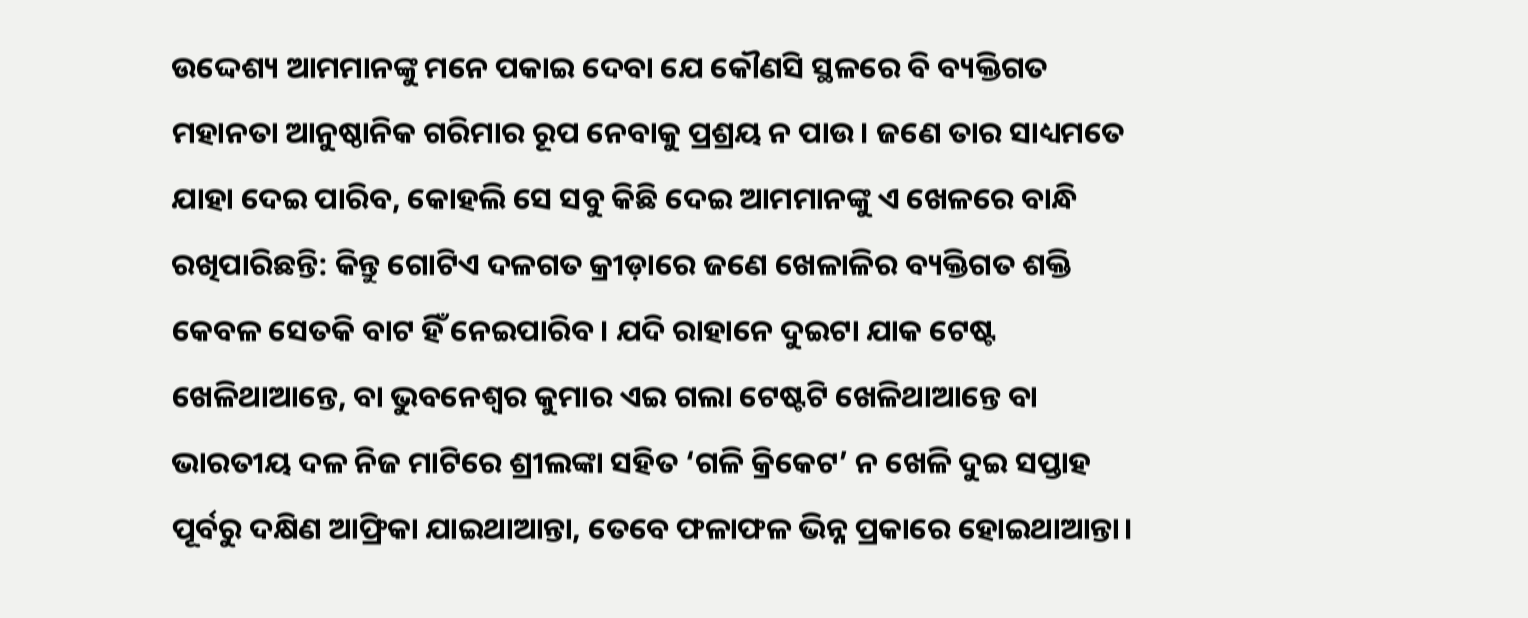ଉଦ୍ଦେଶ୍ୟ ଆମମାନଙ୍କୁ ମନେ ପକାଇ ଦେବା ଯେ କୌଣସି ସ୍ଥଳରେ ବି ବ୍ୟକ୍ତିଗତ ମହାନତା ଆନୁଷ୍ଠାନିକ ଗରିମାର ରୂପ ନେବାକୁ ପ୍ରଶ୍ରୟ ନ ପାଉ। ଜଣେ ତାର ସାଧ୍ୟମତେ ଯାହା ଦେଇ ପାରିବ, କୋହଲି ସେ ସବୁ କିଛି ଦେଇ ଆମମାନଙ୍କୁ ଏ ଖେଳରେ ବାନ୍ଧି ରଖିପାରିଛନ୍ତି: କିନ୍ତୁ ଗୋଟିଏ ଦଳଗତ କ୍ରୀଡ଼ାରେ ଜଣେ ଖେଳାଳିର ବ୍ୟକ୍ତିଗତ ଶକ୍ତି କେବଳ ସେତକି ବାଟ ହିଁ ନେଇପାରିବ। ଯଦି ରାହାନେ ଦୁଇଟା ଯାକ ଟେଷ୍ଟ ଖେଳିଥାଆନ୍ତେ, ବା ଭୁବନେଶ୍ୱର କୁମାର ଏଇ ଗଲା ଟେଷ୍ଟଟି ଖେଳିଥାଆନ୍ତେ ବା ଭାରତୀୟ ଦଳ ନିଜ ମାଟିରେ ଶ୍ରୀଲଙ୍କା ସହିତ ‘ଗଳି କ୍ରିକେଟ’ ନ ଖେଳି ଦୁଇ ସପ୍ତାହ ପୂର୍ବରୁ ଦକ୍ଷିଣ ଆଫ୍ରିକା ଯାଇଥାଆନ୍ତା, ତେବେ ଫଳାଫଳ ଭିନ୍ନ ପ୍ରକାରେ ହୋଇଥାଆନ୍ତା।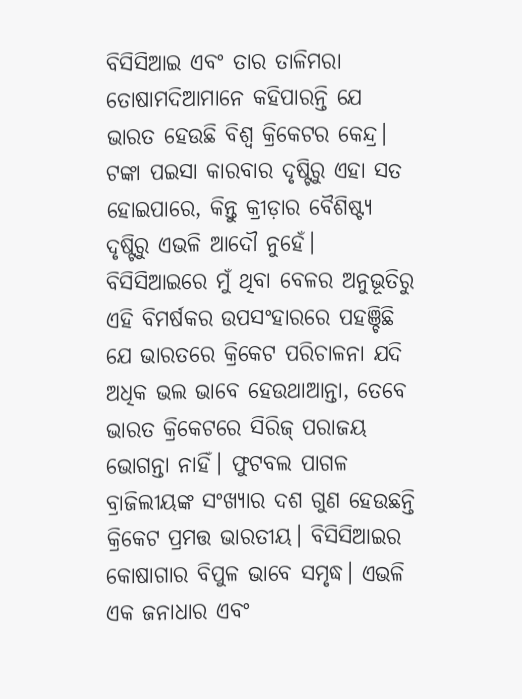ବିସିସିଆଇ ଏବଂ ତାର ତାଳିମରା ତୋଷାମଦିଆମାନେ କହିପାରନ୍ତି ଯେ ଭାରତ ହେଉଛି ବିଶ୍ୱ କ୍ରିକେଟର କେନ୍ଦ୍ର। ଟଙ୍କା ପଇସା କାରବାର ଦୃଷ୍ଟିରୁ ଏହା ସତ ହୋଇପାରେ, କିନ୍ତୁ କ୍ରୀଡ଼ାର ବୈଶିଷ୍ଟ୍ୟ ଦୃଷ୍ଟିରୁ ଏଭଳି ଆଦୌ ନୁହେଁ। ବିସିସିଆଇରେ ମୁଁ ଥିବା ବେଳର ଅନୁଭୂତିରୁ ଏହି ବିମର୍ଷକର ଉପସଂହାରରେ ପହଞ୍ଚିଛି ଯେ ଭାରତରେ କ୍ରିକେଟ ପରିଚାଳନା ଯଦି ଅଧିକ ଭଲ ଭାବେ ହେଉଥାଆନ୍ତା, ତେବେ ଭାରତ କ୍ରିକେଟରେ ସିରିଜ୍‌ ପରାଜୟ ଭୋଗନ୍ତା ନାହିଁ। ଫୁଟବଲ ପାଗଳ ବ୍ରାଜିଲୀୟଙ୍କ ସଂଖ୍ୟାର ଦଶ ଗୁଣ ହେଉଛନ୍ତି କ୍ରିକେଟ ପ୍ରମତ୍ତ ଭାରତୀୟ। ବିସିସିଆଇର କୋଷାଗାର ବିପୁଳ ଭାବେ ସମୃଦ୍ଧ। ଏଭଳି ଏକ ଜନାଧାର ଏବଂ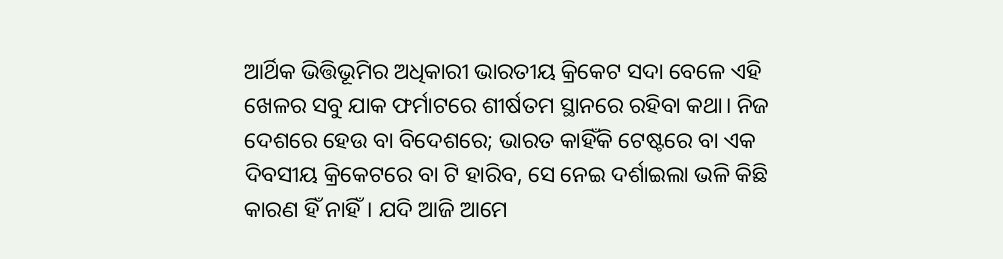ଆର୍ଥିକ ଭିତ୍ତିଭୂମିର ଅଧିକାରୀ ଭାରତୀୟ କ୍ରିକେଟ ସଦା ବେଳେ ଏହି ଖେଳର ସବୁ ଯାକ ଫର୍ମାଟରେ ଶୀର୍ଷତମ ସ୍ଥାନରେ ରହିବା କଥା। ନିଜ ଦେଶରେ ହେଉ ବା ବିଦେଶରେ; ଭାରତ କାହିଁକି ଟେଷ୍ଟରେ ବା ଏକ ଦିବସୀୟ କ୍ରିକେଟରେ ବା ଟି ହାରିବ, ସେ ନେଇ ଦର୍ଶାଇଲା ଭଳି କିଛି କାରଣ ହିଁ ନାହିଁ। ଯଦି ଆଜି ଆମେ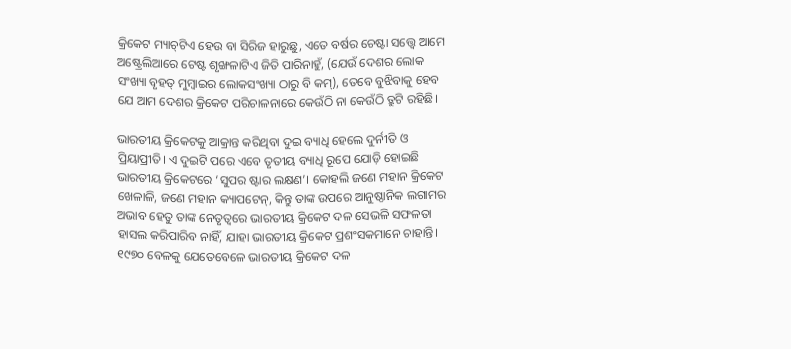କ୍ରିକେଟ ମ୍ୟାଚ୍‌ଟିଏ ହେଉ ବା ସିରିଜ ହାରୁଛୁ, ଏତେ ବର୍ଷର ଚେଷ୍ଟା ସତ୍ତ୍ୱେ ଆମେ ଅଷ୍ଟ୍ରେଲିଆରେ ଟେଷ୍ଟ ଶୃଙ୍ଖଳାଟିଏ ଜିତି ପାରିନାହୁଁ, (ଯେଉଁ ଦେଶର ଲୋକ ସଂଖ୍ୟା ବୃହତ୍‌ ମୁମ୍ବାଇର ଲୋକସଂଖ୍ୟା ଠାରୁ ବି କମ୍‌), ତେବେ ବୁଝିବାକୁ ହେବ ଯେ ଆମ ଦେଶର କ୍ରିକେଟ ପରିଚାଳନାରେ କେଉଁଠି ନା କେଉଁଠି ତ୍ରୁଟି ରହିଛି।

ଭାରତୀୟ କ୍ରିକେଟକୁ ଆକ୍ରାନ୍ତ କରିଥିବା ଦୁଇ ବ୍ୟାଧି ହେଲେ ଦୁର୍ନୀତି ଓ ପ୍ରିୟାପ୍ରୀତି। ଏ ଦୁଇଟି ପରେ ଏବେ ତୃତୀୟ ବ୍ୟାଧି ରୂପେ ଯୋଡ଼ି ହୋଇଛି ଭାରତୀୟ କ୍ରିକେଟରେ ‘ସୁପର ଷ୍ଟାର ଲକ୍ଷଣ’। କୋହଲି ଜଣେ ମହାନ କ୍ରିକେଟ ଖେଳାଳି, ଜଣେ ମହାନ କ୍ୟାପଟେନ୍‌, କିନ୍ତୁ ତାଙ୍କ ଉପରେ ଆନୁଷ୍ଠାନିକ ଲଗାମର ଅଭାବ ହେତୁ ତାଙ୍କ ନେତୃତ୍ୱରେ ଭାରତୀୟ କ୍ରିକେଟ ଦଳ ସେଭଳି ସଫଳତା ହାସଲ କରିପାରିବ ନାହିଁ, ଯାହା ଭାରତୀୟ କ୍ରିକେଟ ପ୍ରଶଂସକମାନେ ଚାହାନ୍ତି। ୧୯୭୦ ବେଳକୁ ଯେତେବେଳେ ଭାରତୀୟ କ୍ରିକେଟ ଦଳ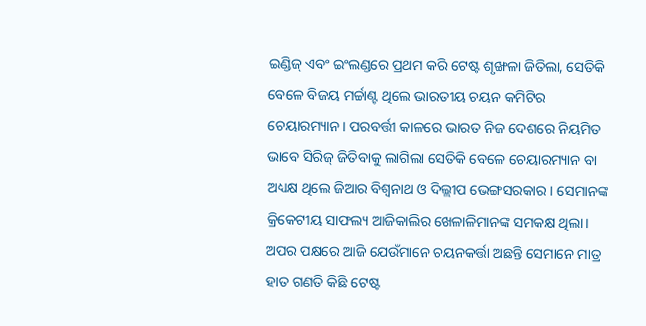ଇଣ୍ଡିଜ୍‌ ଏବଂ ଇଂଲଣ୍ଡରେ ପ୍ରଥମ କରି ଟେଷ୍ଟ ଶୃଙ୍ଖଳା ଜିତିଲା, ସେତିକି ବେଳେ ବିଜୟ ମର୍ଚ୍ଚାଣ୍ଟ ଥିଲେ ଭାରତୀୟ ଚୟନ କମିଟିର ଚେୟାରମ୍ୟାନ। ପରବର୍ତ୍ତୀ କାଳରେ ଭାରତ ନିଜ ଦେଶରେ ନିୟମିତ ଭାବେ ସିରିଜ୍‌ ଜିତିବାକୁ ଲାଗିଲା ସେତିକି ବେଳେ ଚେୟାରମ୍ୟାନ ବା ଅଧ୍ୟକ୍ଷ ଥିଲେ ଜିଆର ବିଶ୍ୱନାଥ ଓ ଦିଲ୍ଲୀପ ଭେଙ୍ଗସରକାର। ସେମାନଙ୍କ କ୍ରିକେଟୀୟ ସାଫଲ୍ୟ ଆଜିକାଲିର ଖେଳାଳିମାନଙ୍କ ସମକକ୍ଷ ଥିଲା। ଅପର ପକ୍ଷରେ ଆଜି ଯେଉଁମାନେ ଚୟନକର୍ତ୍ତା ଅଛନ୍ତି ସେମାନେ ମାତ୍ର ହାତ ଗଣତି କିଛି ଟେଷ୍ଟ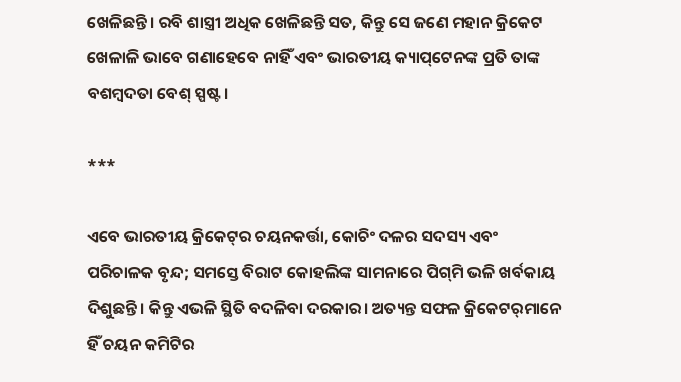ଖେଳିଛନ୍ତି। ରବି ଶାସ୍ତ୍ରୀ ଅଧିକ ଖେଳିଛନ୍ତି ସତ, କିନ୍ତୁ ସେ ଜଣେ ମହାନ କ୍ରିକେଟ ଖେଳାଳି ଭାବେ ଗଣାହେବେ ନାହିଁ ଏବଂ ଭାରତୀୟ କ୍ୟାପ୍‌ଟେନଙ୍କ ପ୍ରତି ତାଙ୍କ ବଶମ୍ବଦତା ବେଶ୍‌ ସ୍ପଷ୍ଟ।

***

ଏବେ ଭାରତୀୟ କ୍ରିକେଟ୍‌ର ଚୟନକର୍ତ୍ତା, କୋଚିଂ ଦଳର ସଦସ୍ୟ ଏବଂ ପରିଚାଳକ ବୃନ୍ଦ; ସମସ୍ତେ ବିରାଟ କୋହଲିଙ୍କ ସାମନାରେ ପିଗ୍‌ମି ଭଳି ଖର୍ବକାୟ ଦିଶୁଛନ୍ତି। କିନ୍ତୁ ଏଭଳି ସ୍ଥିତି ବଦଳିବା ଦରକାର। ଅତ୍ୟନ୍ତ ସଫଳ କ୍ରିକେଟର୍‌ମାନେ ହିଁ ଚୟନ କମିଟିର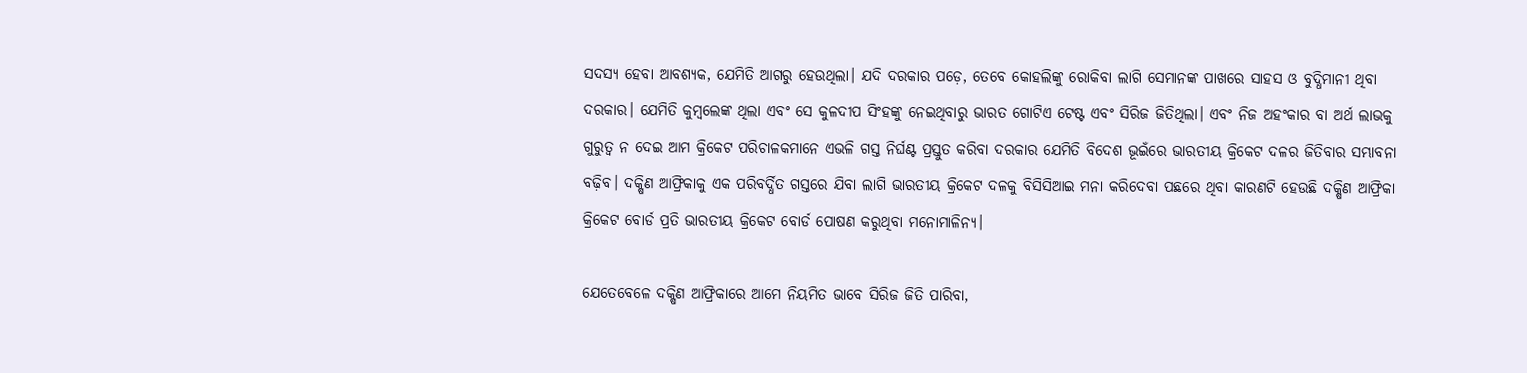ସଦସ୍ୟ ହେବା ଆବଶ୍ୟକ, ଯେମିତି ଆଗରୁ ହେଉଥିଲା। ଯଦି ଦରକାର ପଡ଼େ, ତେବେ କୋହଲିଙ୍କୁ ରୋକିବା ଲାଗି ସେମାନଙ୍କ ପାଖରେ ସାହସ ଓ ବୁଦ୍ଧିମାନୀ ଥିବା ଦରକାର। ଯେମିତି କୁମ୍ବଲେଙ୍କ ଥିଲା ଏବଂ ସେ କୁଳଦୀପ ସିଂହଙ୍କୁ ନେଇଥିବାରୁ ଭାରତ ଗୋଟିଏ ଟେଷ୍ଟ ଏବଂ ସିରିଜ ଜିତିଥିଲା। ଏବଂ ନିଜ ଅହଂକାର ବା ଅର୍ଥ ଲାଭକୁ ଗୁରୁତ୍ୱ ନ ଦେଇ ଆମ କ୍ରିକେଟ ପରିଚାଳକମାନେ ଏଭଳି ଗସ୍ତ ନିର୍ଘଣ୍ଟ ପ୍ରସ୍ତୁତ କରିବା ଦରକାର ଯେମିତି ବିଦେଶ ଭୂଇଁରେ ଭାରତୀୟ କ୍ରିକେଟ ଦଳର ଜିତିବାର ସମ୍ଭାବନା ବଢ଼ିବ। ଦକ୍ଷିଣ ଆଫ୍ରିକାକୁ ଏକ ପରିବର୍ଦ୍ଧିତ ଗସ୍ତରେ ଯିବା ଲାଗି ଭାରତୀୟ କ୍ରିକେଟ ଦଳକୁ ବିସିସିଆଇ ମନା କରିଦେବା ପଛରେ ଥିବା କାରଣଟି ହେଉଛି ଦକ୍ଷିଣ ଆଫ୍ରିକା କ୍ରିକେଟ ବୋର୍ଡ ପ୍ରତି ଭାରତୀୟ କ୍ରିକେଟ ବୋର୍ଡ ପୋଷଣ କରୁଥିବା ମନୋମାଳିନ୍ୟ।

ଯେତେବେଳେ ଦକ୍ଷିଣ ଆଫ୍ରିକାରେ ଆମେ ନିୟମିତ ଭାବେ ସିରିଜ ଜିତି ପାରିବା,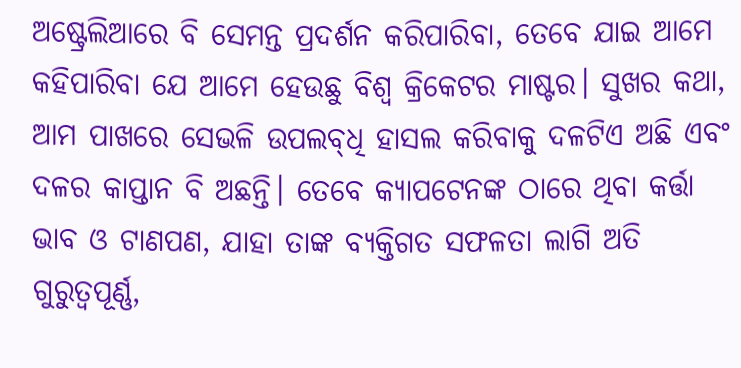ଅଷ୍ଟ୍ରେଲିଆରେ ବି ସେମନ୍ତ ପ୍ରଦର୍ଶନ କରିପାରିବା, ତେବେ ଯାଇ ଆମେ କହିପାରିବା ଯେ ଆମେ ହେଉଛୁ ବିଶ୍ୱ କ୍ରିକେଟର ମାଷ୍ଟର। ସୁଖର କଥା, ଆମ ପାଖରେ ସେଭଳି ଉପଲବ୍‌ଧି ହାସଲ କରିବାକୁ ଦଳଟିଏ ଅଛି ଏବଂ ଦଳର କାପ୍ତାନ ବି ଅଛନ୍ତି। ତେବେ କ୍ୟାପଟେନଙ୍କ ଠାରେ ଥିବା କର୍ତ୍ତା ଭାବ ଓ ଟାଣପଣ, ଯାହା ତାଙ୍କ ବ୍ୟକ୍ତିଗତ ସଫଳତା ଲାଗି ଅତି ଗୁରୁତ୍ୱପୂର୍ଣ୍ଣ,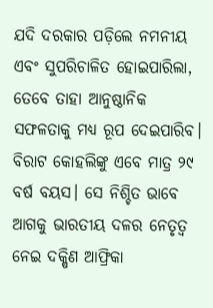ଯଦି ଦରକାର ପଡ଼ିଲେ ନମନୀୟ ଏବଂ ସୁପରିଚାଳିତ ହୋଇପାରିଲା, ତେବେ ତାହା ଆନୁଷ୍ଠାନିକ ସଫଳତାକୁ ମଧ୍ୟ ରୂପ ଦେଇପାରିବ। ବିରାଟ କୋହଲିଙ୍କୁ ଏବେ ମାତ୍ର ୨୯ ବର୍ଷ ବୟସ। ସେ ନିଶ୍ଚିତ ଭାବେ ଆଗକୁ ଭାରତୀୟ ଦଳର ନେତୃତ୍ୱ ନେଇ ଦକ୍ଷିଣ ଆଫ୍ରିକା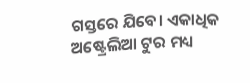ଗସ୍ତରେ ଯିବେ। ଏକାଧିକ ଅଷ୍ଟ୍ରେଲିଆ ଟୁର ମଧ୍ୟ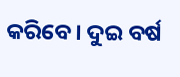କରିବେ। ଦୁଇ ବର୍ଷ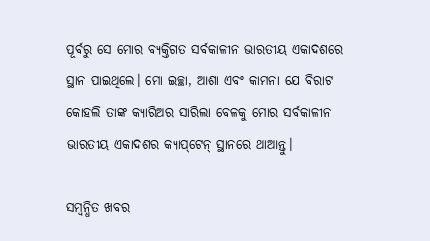ପୂର୍ବରୁ ସେ ମୋର ବ୍ୟକ୍ତିଗତ ସର୍ବକାଳୀନ ଭାରତୀୟ ଏକାଦଶରେ ସ୍ଥାନ ପାଇଥିଲେ। ମୋ ଇଚ୍ଛା, ଆଶା ଏବଂ କାମନା ଯେ ବିରାଟ କୋହଲି ତାଙ୍କ କ୍ୟାରିଅର ସାରିଲା ବେଳକୁ ମୋର ସର୍ବକାଳୀନ ଭାରତୀୟ ଏକାଦଶର କ୍ୟାପ୍‌ଟେନ୍‌ ସ୍ଥାନରେ ଥାଆନ୍ତୁ।

ସମ୍ବନ୍ଧିତ ଖବର